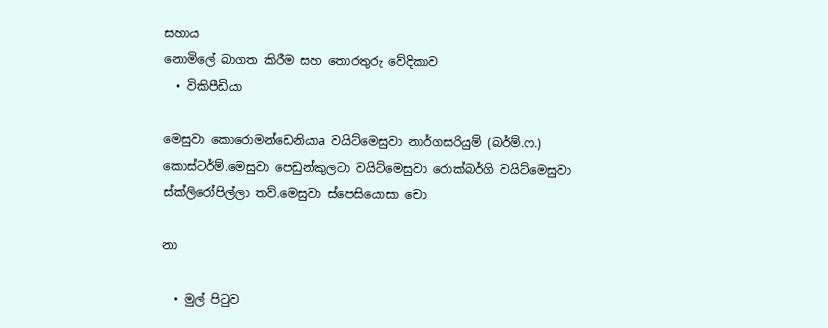සහාය
නොමිලේ බාගත කිරීම සහ තොරතුරු වේදිකාව
  • විකිපීඩියා

මෙසුවා කොරොමන්ඩෙනියාa වයිට්මෙසුවා නාර්ගසරියුම් (බර්ම්.ෆ.) කොස්ටර්ම්.මෙසුවා පෙඩුන්කුලටා වයිට්මෙසුවා රොක්බර්ගි වයිට්මෙසුවා ස්ක්ලිරෝපිල්ලා තව්.මෙසුවා ස්පෙසියොසා චො

නා

  • මුල් පිටුව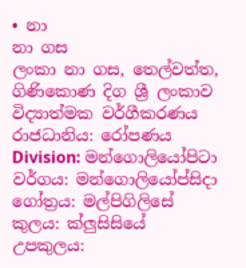• නා
නා ගස
ලංකා නා ගස, තෙල්වත්ත, ගිණිකොණ දිග ශ්‍රී ලංකාව
විද්‍යාත්මක වර්ගීකරණය
රාජධානිය: රෝපණය
Division: මන්ගොලියෝපිටා
වර්ගය: මන්ගොලියෝප්සිදා
ගෝත්‍රය: මල්පිගිලිසේ
කුලය: ක්ලුසිසියේ
උපකුලය: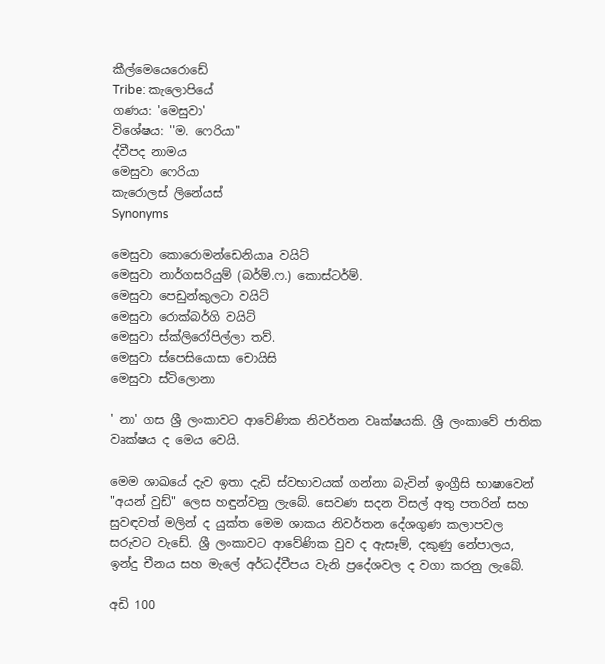කීල්මෙයෙරොඩේ
Tribe: කැලොපියේ
ගණය: 'මෙසුවා'
විශේෂය: ''ම. ෆෙරියා''
ද්වීපද නාමය
මෙසුවා ෆෙරියා
කැරොලස් ලිනේයස්
Synonyms

මෙසුවා කොරොමන්ඩෙනියාa වයිට්
මෙසුවා නාර්ගසරියුම් (බර්ම්.ෆ.) කොස්ටර්ම්.
මෙසුවා පෙඩුන්කුලටා වයිට්
මෙසුවා රොක්බර්ගි වයිට්
මෙසුවා ස්ක්ලිරෝපිල්ලා තව්.
මෙසුවා ස්පෙසියොසා චොයිසි
මෙසුවා ස්ටිලොනා

' නා' ගස ශ්‍රී ලංකාවට ආවේණික නිවර්තන වෘක්ෂයකි. ශ්‍රී ලංකාවේ ජාතික වෘක්ෂය ද මෙය වෙයි.

මෙම ශාඛයේ දැව ඉතා දැඩි ස්වභාවයක් ගන්නා බැවින් ඉංග්‍රීසි භාෂාවෙන් "අයන් වුඩ්" ලෙස හඳුන්වනු ලැබේ. සෙවණ සදන විසල් අතු පතරින් සහ සුවඳවත් මලින් ද යුක්ත මෙම ශාකය නිවර්තන දේශගුණ කලාපවල සරුවට වැඩේ. ශ්‍රී ලංකාවට ආවේණික වුව ද ඇසෑම්, දකුණු නේපාලය, ඉන්දු චීනය සහ මැලේ අර්ධද්වීපය වැනි ප්‍රදේශවල ද වගා කරනු ලැබේ.

අඩි 100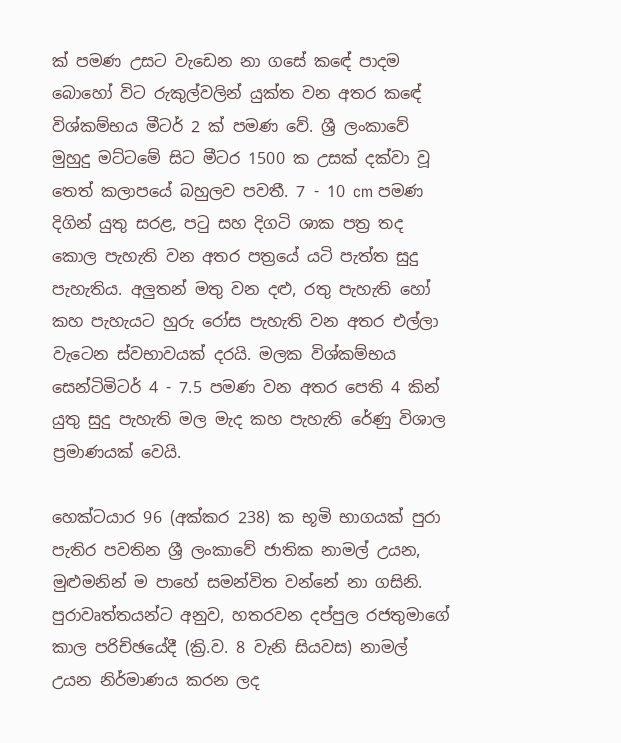ක් පමණ උසට වැඩෙන නා ගසේ කඳේ පාදම බොහෝ විට රුකුල්වලින් යුක්ත වන අතර කඳේ විශ්කම්භය මීටර් 2 ක් පමණ වේ. ශ්‍රී ලංකාවේ මුහුදු මට්ටමේ සිට මීටර 1500 ක උසක් දක්වා වූ තෙත් කලාපයේ බහුලව පවතී. 7 - 10 cm පමණ දිගින් යුතු සරළ, පටු සහ දිගටි ශාක පත්‍ර තද කොල පැහැති වන අතර පත්‍රයේ යටි පැත්ත සුදු පැහැතිය. අලුතන් මතු වන දළු, රතු පැහැති හෝ කහ පැහැයට හුරු රෝස පැහැති වන අතර එල්ලා වැටෙන ස්වභාවයක් දරයි. මලක විශ්කම්භය සෙන්ටිමිටර් 4 - 7.5 පමණ වන අතර පෙති 4 කින් යුතු සුදු පැහැති මල මැද කහ පැහැති රේණු විශාල ප්‍රමාණයක් වෙයි.

හෙක්ටයාර 96 (අක්කර 238) ක භූමි භාගයක් පුරා පැතිර පවතින ශ්‍රී ලංකාවේ ජාතික නාමල් උයන, මුළුමනින් ම පාහේ සමන්විත වන්නේ නා ගසිනි. පුරාවෘත්තයන්ට අනුව, හතරවන දප්පුල රජතුමාගේ කාල පරිච්ඡයේදී (ක්‍රි.ව. 8 වැනි සියවස) නාමල් උයන නිර්මාණය කරන ලද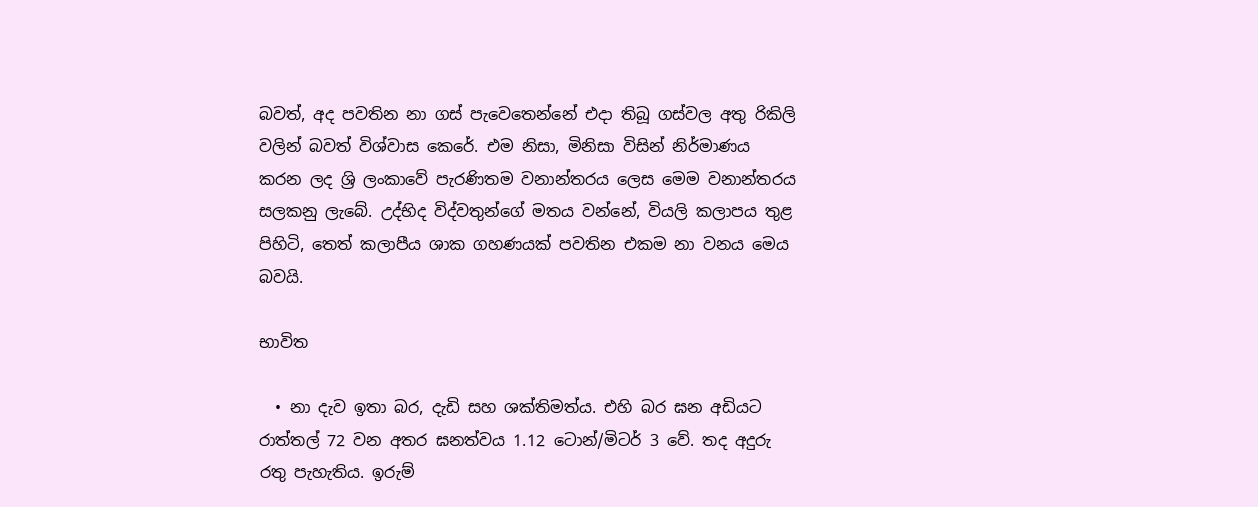බවත්, අද පවතින නා ගස් පැවෙතෙන්නේ එදා තිබූ ගස්වල අතු රිකිලි වලින් බවත් විශ්වාස කෙරේ. එම නිසා, මිනිසා විසින් නිර්මාණය කරන ලද ශ්‍රි ලංකාවේ පැරණිතම වනාන්තරය ලෙස මෙම වනාන්තරය සලකනු ලැබේ. උද්භිද විද්වතුන්ගේ මතය වන්නේ, වියලි කලාපය තුළ පිහිටි, තෙත් කලාපීය ශාක ගහණයක් පවතින එකම නා වනය මෙය බවයි.

භාවිත

  • නා දැව ඉතා බර, දැඩි සහ ශක්තිමත්ය. එහි බර ඝන අඩියට රාත්තල් 72 වන අතර ඝනත්වය 1.12 ටොන්/මිටර් 3 වේ. තද අදුරු රතු පැහැතිය. ඉරුම්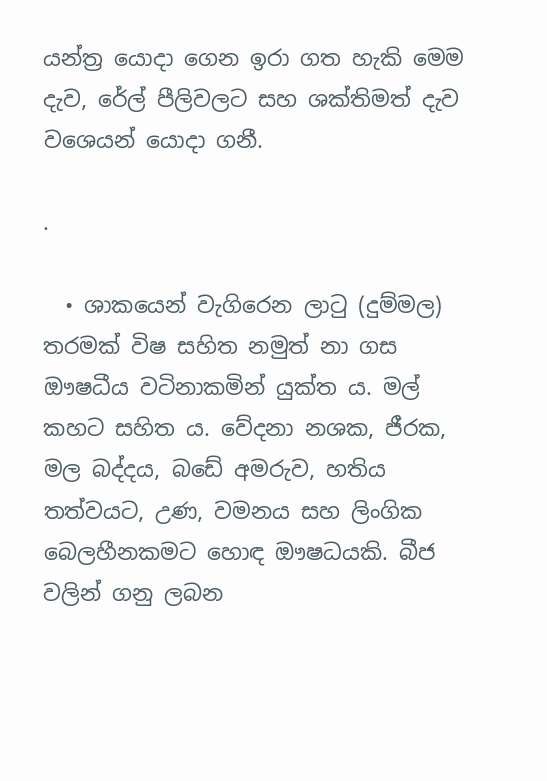යන්ත්‍ර යොදා ගෙන ඉරා ගත හැකි මෙම දැව, රේල් පීලිවලට සහ ශක්තිමත් දැව වශෙයන් යොදා ගනී.

.

  • ශාකයෙන් වැගිරෙන ලාටු (දුම්මල) තරමක් විෂ සහිත නමුත් නා ගස ඖෂධීය වටිනාකමින් යුක්ත ය. මල් කහට සහිත ය. වේදනා නශක, ජීරක, මල බද්දය, බඩේ අමරුව, හතිය තත්වයට, උණ, වමනය සහ ලිංගික බෙලහීනකමට හොඳ ඖෂධයකි. බීජ වලින් ගනු ලබන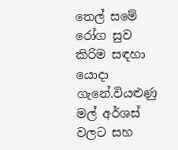තෙල් සමේ රෝග සුව කිරිම සඳහා යොදා ගැනේ.වියළුණු මල් අර්ශස් වලට සහ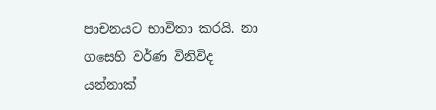පාචනයට භාවිතා කරයි. නා ගසෙහි වර්ණ විනිවිද යන්නාක්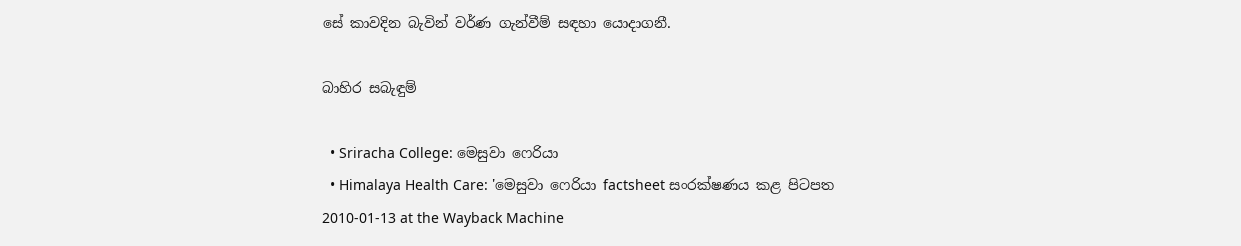සේ කාවදින බැවින් වර්ණ ගැන්වීම් සඳහා යොදාගනී.

බාහිර සබැඳුම්

  • Sriracha College: මෙසුවා ෆෙරියා
  • Himalaya Health Care: 'මෙසුවා ෆෙරියා factsheet සංරක්ෂණය කළ පිටපත 2010-01-13 at the Wayback Machine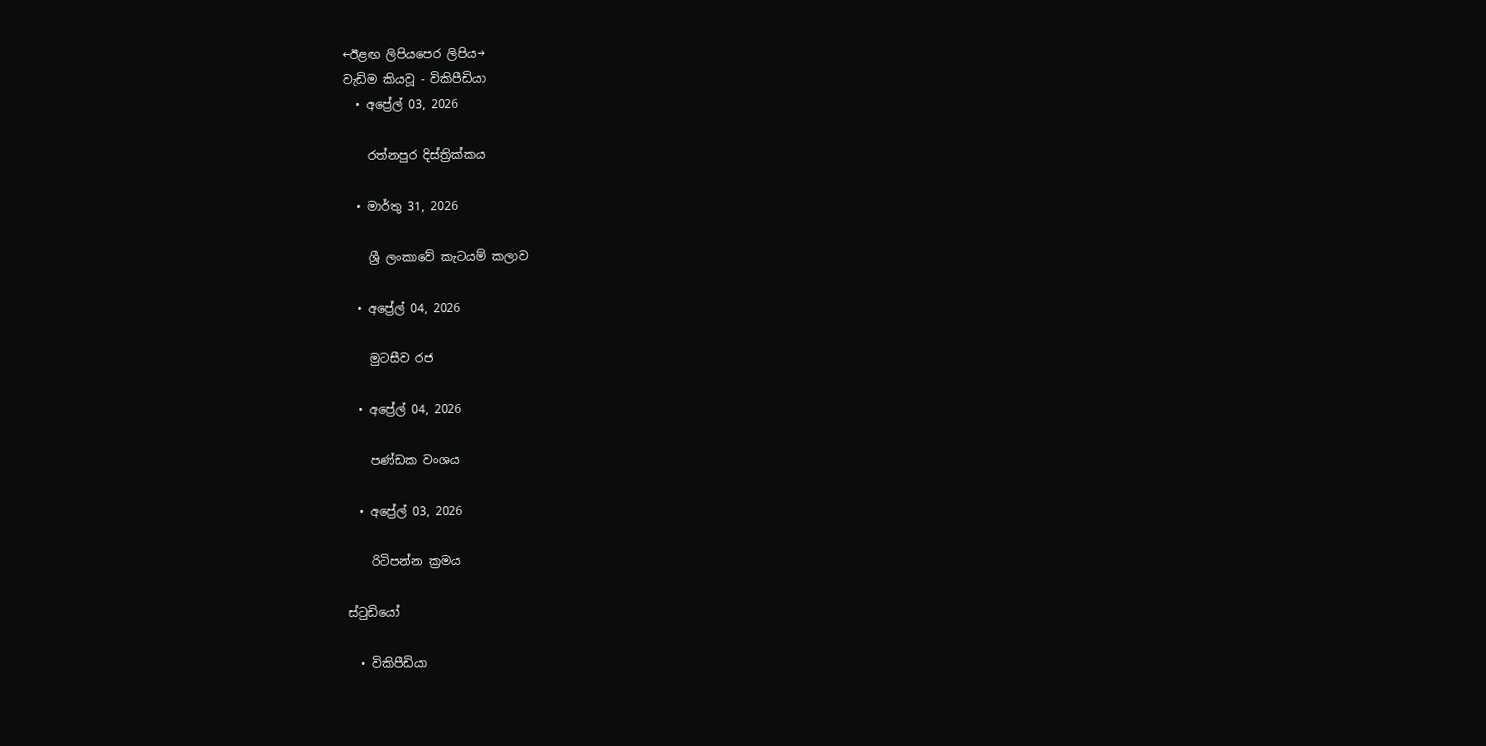←ඊළඟ ලිපියපෙර ලිපිය→
වැඩිම කියවූ - විකිපීඩියා
  • අප්‍රේල් 03, 2026

    රත්නපුර දිස්ත්‍රික්කය

  • මාර්තු 31, 2026

    ශ්‍රී ලංකාවේ කැටයම් කලාව

  • අප්‍රේල් 04, 2026

    මුටසීව රජ

  • අප්‍රේල් 04, 2026

    පණ්ඩක වංශය

  • අප්‍රේල් 03, 2026

    රිටිපන්න ක්‍රමය

ස්ටුඩියෝ

  • විකිපීඩියා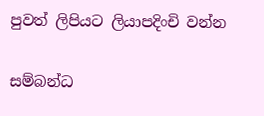පුවත් ලිපියට ලියාපදිංචි වන්න

සම්බන්ධ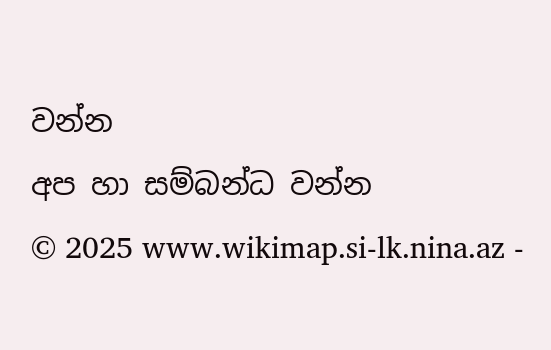වන්න
අප හා සම්බන්ධ වන්න
© 2025 www.wikimap.si-lk.nina.az -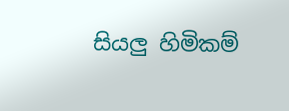සියලු හිමිකම්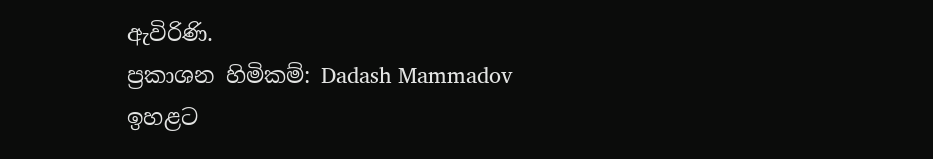ඇවිරිණි.
ප්‍රකාශන හිමිකම්: Dadash Mammadov
ඉහළට